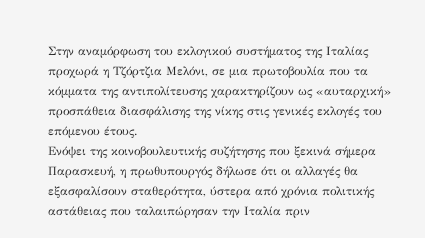Στην αναμόρφωση του εκλογικού συστήματος της Ιταλίας προχωρά η Τζόρτζια Μελόνι, σε μια πρωτοβουλία που τα κόμματα της αντιπολίτευσης χαρακτηρίζουν ως «αυταρχική» προσπάθεια διασφάλισης της νίκης στις γενικές εκλογές του επόμενου έτους.
Ενόψει της κοινοβουλευτικής συζήτησης που ξεκινά σήμερα Παρασκευή, η πρωθυπουργός δήλωσε ότι οι αλλαγές θα εξασφαλίσουν σταθερότητα, ύστερα από χρόνια πολιτικής αστάθειας που ταλαιπώρησαν την Ιταλία πριν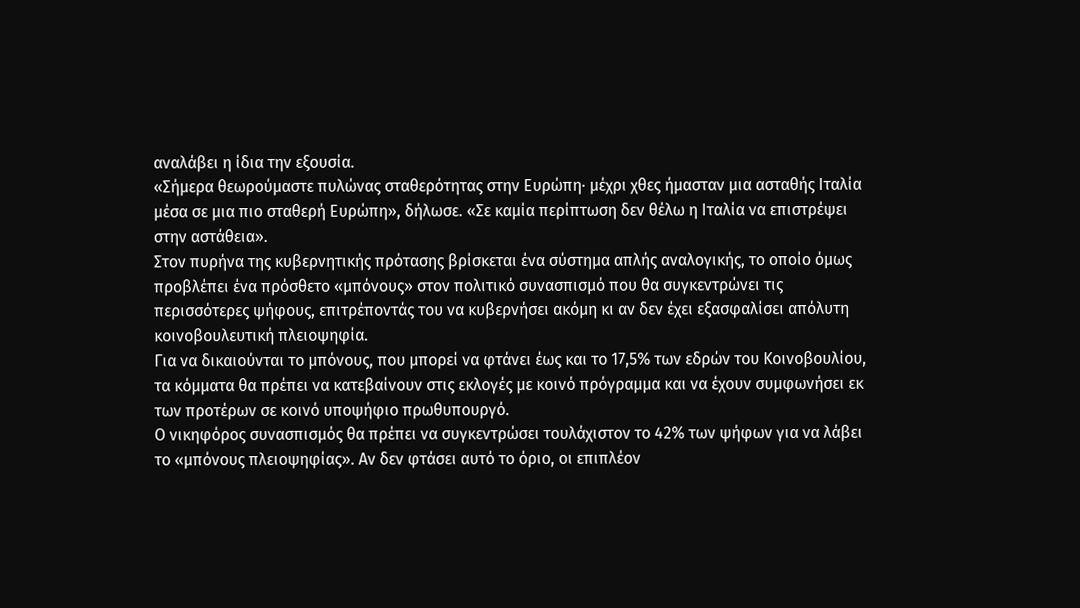αναλάβει η ίδια την εξουσία.
«Σήμερα θεωρούμαστε πυλώνας σταθερότητας στην Ευρώπη· μέχρι χθες ήμασταν μια ασταθής Ιταλία μέσα σε μια πιο σταθερή Ευρώπη», δήλωσε. «Σε καμία περίπτωση δεν θέλω η Ιταλία να επιστρέψει στην αστάθεια».
Στον πυρήνα της κυβερνητικής πρότασης βρίσκεται ένα σύστημα απλής αναλογικής, το οποίο όμως προβλέπει ένα πρόσθετο «μπόνους» στον πολιτικό συνασπισμό που θα συγκεντρώνει τις περισσότερες ψήφους, επιτρέποντάς του να κυβερνήσει ακόμη κι αν δεν έχει εξασφαλίσει απόλυτη κοινοβουλευτική πλειοψηφία.
Για να δικαιούνται το μπόνους, που μπορεί να φτάνει έως και το 17,5% των εδρών του Κοινοβουλίου, τα κόμματα θα πρέπει να κατεβαίνουν στις εκλογές με κοινό πρόγραμμα και να έχουν συμφωνήσει εκ των προτέρων σε κοινό υποψήφιο πρωθυπουργό.
Ο νικηφόρος συνασπισμός θα πρέπει να συγκεντρώσει τουλάχιστον το 42% των ψήφων για να λάβει το «μπόνους πλειοψηφίας». Αν δεν φτάσει αυτό το όριο, οι επιπλέον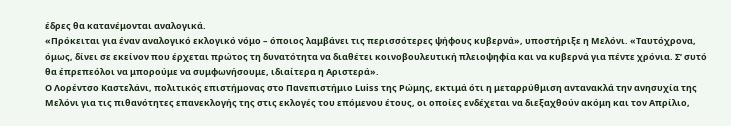έδρες θα κατανέμονται αναλογικά.
«Πρόκειται για έναν αναλογικό εκλογικό νόμο – όποιος λαμβάνει τις περισσότερες ψήφους κυβερνά», υποστήριξε η Μελόνι. «Ταυτόχρονα, όμως, δίνει σε εκείνον που έρχεται πρώτος τη δυνατότητα να διαθέτει κοινοβουλευτική πλειοψηφία και να κυβερνά για πέντε χρόνια. Σ’ συτό θα έπρεπεόλοι να μπορούμε να συμφωνήσουμε, ιδιαίτερα η Αριστερά».
Ο Λορέντσο Καστελάνι, πολιτικός επιστήμονας στο Πανεπιστήμιο Luiss της Ρώμης, εκτιμά ότι η μεταρρύθμιση αντανακλά την ανησυχία της Μελόνι για τις πιθανότητες επανεκλογής της στις εκλογές του επόμενου έτους, οι οποίες ενδέχεται να διεξαχθούν ακόμη και τον Απρίλιο,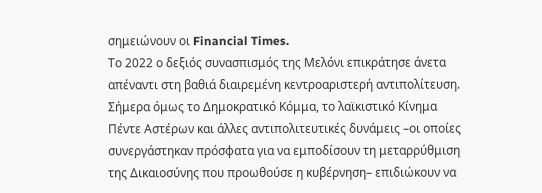σημειώνουν οι Financial Times.
Το 2022 ο δεξιός συνασπισμός της Μελόνι επικράτησε άνετα απέναντι στη βαθιά διαιρεμένη κεντροαριστερή αντιπολίτευση. Σήμερα όμως το Δημοκρατικό Κόμμα, το λαϊκιστικό Κίνημα Πέντε Αστέρων και άλλες αντιπολιτευτικές δυνάμεις –οι οποίες συνεργάστηκαν πρόσφατα για να εμποδίσουν τη μεταρρύθμιση της Δικαιοσύνης που προωθούσε η κυβέρνηση– επιδιώκουν να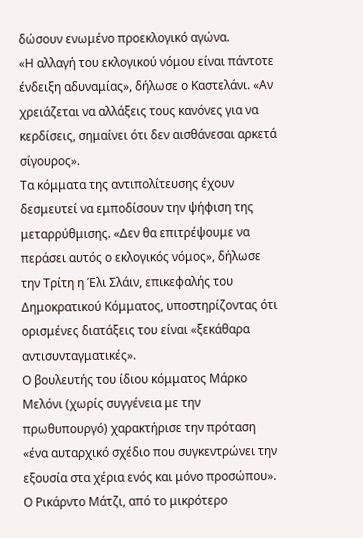δώσουν ενωμένο προεκλογικό αγώνα.
«Η αλλαγή του εκλογικού νόμου είναι πάντοτε ένδειξη αδυναμίας», δήλωσε ο Καστελάνι. «Αν χρειάζεται να αλλάξεις τους κανόνες για να κερδίσεις, σημαίνει ότι δεν αισθάνεσαι αρκετά σίγουρος».
Τα κόμματα της αντιπολίτευσης έχουν δεσμευτεί να εμποδίσουν την ψήφιση της μεταρρύθμισης. «Δεν θα επιτρέψουμε να περάσει αυτός ο εκλογικός νόμος», δήλωσε την Τρίτη η Έλι Σλάιν, επικεφαλής του Δημοκρατικού Κόμματος, υποστηρίζοντας ότι ορισμένες διατάξεις του είναι «ξεκάθαρα αντισυνταγματικές».
Ο βουλευτής του ίδιου κόμματος Μάρκο Μελόνι (χωρίς συγγένεια με την πρωθυπουργό) χαρακτήρισε την πρόταση «ένα αυταρχικό σχέδιο που συγκεντρώνει την εξουσία στα χέρια ενός και μόνο προσώπου».
Ο Ρικάρντο Μάτζι, από το μικρότερο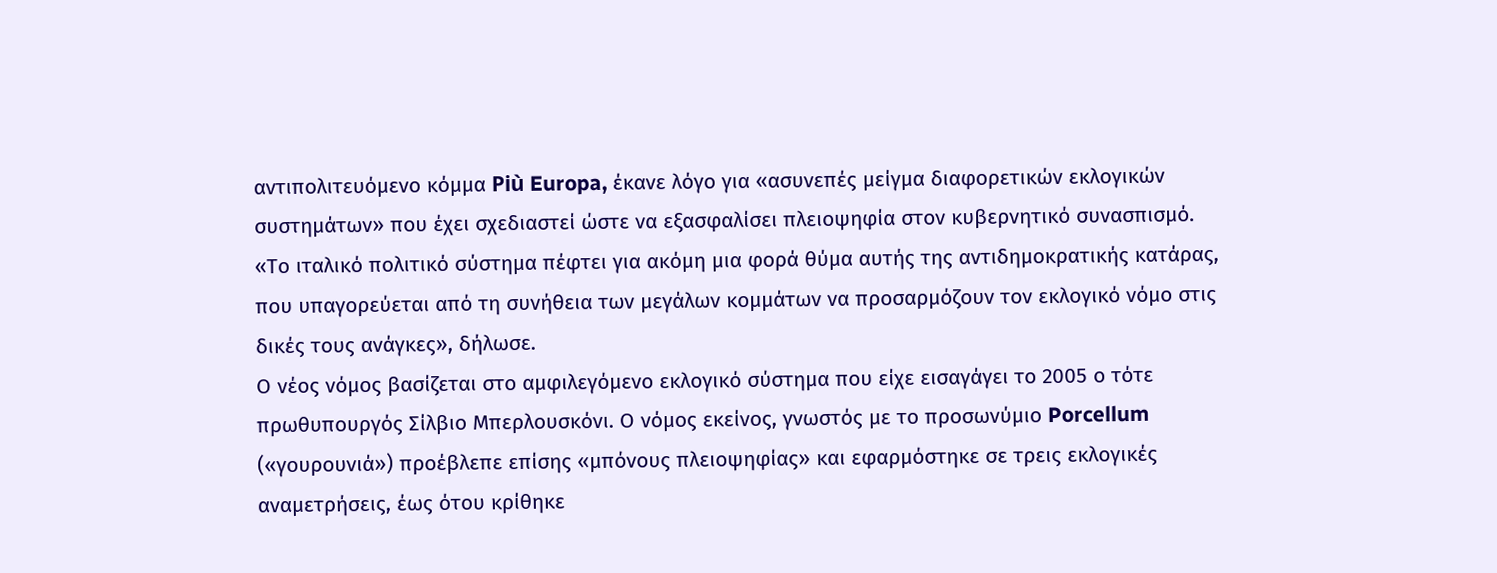αντιπολιτευόμενο κόμμα Più Europa, έκανε λόγο για «ασυνεπές μείγμα διαφορετικών εκλογικών συστημάτων» που έχει σχεδιαστεί ώστε να εξασφαλίσει πλειοψηφία στον κυβερνητικό συνασπισμό.
«Το ιταλικό πολιτικό σύστημα πέφτει για ακόμη μια φορά θύμα αυτής της αντιδημοκρατικής κατάρας, που υπαγορεύεται από τη συνήθεια των μεγάλων κομμάτων να προσαρμόζουν τον εκλογικό νόμο στις δικές τους ανάγκες», δήλωσε.
Ο νέος νόμος βασίζεται στο αμφιλεγόμενο εκλογικό σύστημα που είχε εισαγάγει το 2005 ο τότε πρωθυπουργός Σίλβιο Μπερλουσκόνι. Ο νόμος εκείνος, γνωστός με το προσωνύμιο Porcellum («γουρουνιά») προέβλεπε επίσης «μπόνους πλειοψηφίας» και εφαρμόστηκε σε τρεις εκλογικές αναμετρήσεις, έως ότου κρίθηκε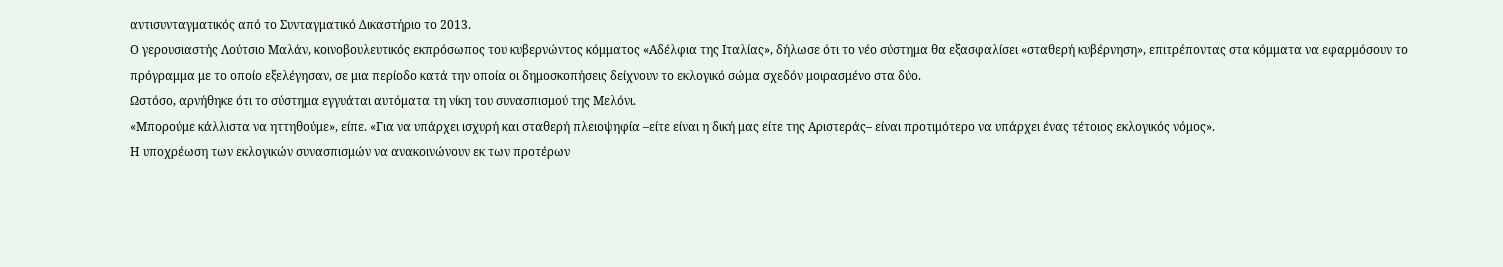αντισυνταγματικός από το Συνταγματικό Δικαστήριο το 2013.
Ο γερουσιαστής Λούτσιο Μαλάν, κοινοβουλευτικός εκπρόσωπος του κυβερνώντος κόμματος «Αδέλφια της Ιταλίας», δήλωσε ότι το νέο σύστημα θα εξασφαλίσει «σταθερή κυβέρνηση», επιτρέποντας στα κόμματα να εφαρμόσουν το πρόγραμμα με το οποίο εξελέγησαν, σε μια περίοδο κατά την οποία οι δημοσκοπήσεις δείχνουν το εκλογικό σώμα σχεδόν μοιρασμένο στα δύο.
Ωστόσο, αρνήθηκε ότι το σύστημα εγγυάται αυτόματα τη νίκη του συνασπισμού της Μελόνι.
«Μπορούμε κάλλιστα να ηττηθούμε», είπε. «Για να υπάρχει ισχυρή και σταθερή πλειοψηφία –είτε είναι η δική μας είτε της Αριστεράς– είναι προτιμότερο να υπάρχει ένας τέτοιος εκλογικός νόμος».
Η υποχρέωση των εκλογικών συνασπισμών να ανακοινώνουν εκ των προτέρων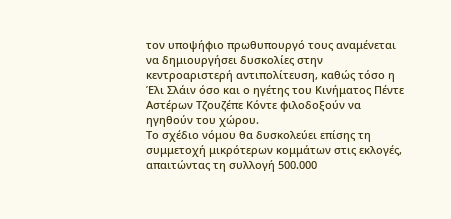τον υποψήφιο πρωθυπουργό τους αναμένεται να δημιουργήσει δυσκολίες στην κεντροαριστερή αντιπολίτευση, καθώς τόσο η Έλι Σλάιν όσο και ο ηγέτης του Κινήματος Πέντε Αστέρων Τζουζέπε Κόντε φιλοδοξούν να ηγηθούν του χώρου.
Το σχέδιο νόμου θα δυσκολεύει επίσης τη συμμετοχή μικρότερων κομμάτων στις εκλογές, απαιτώντας τη συλλογή 500.000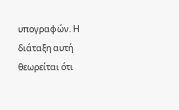υπογραφών. Η διάταξη αυτή θεωρείται ότι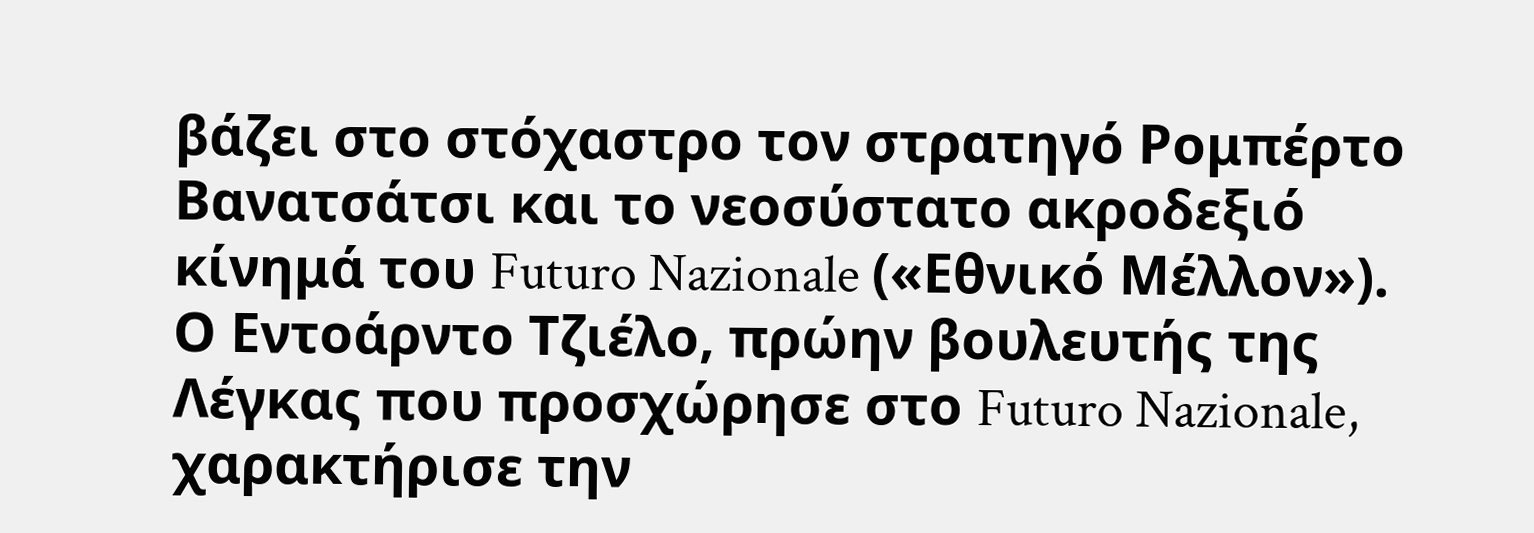βάζει στο στόχαστρο τον στρατηγό Ρομπέρτο Βανατσάτσι και το νεοσύστατο ακροδεξιό κίνημά του Futuro Nazionale («Εθνικό Μέλλον»).
Ο Εντοάρντο Τζιέλο, πρώην βουλευτής της Λέγκας που προσχώρησε στο Futuro Nazionale, χαρακτήρισε την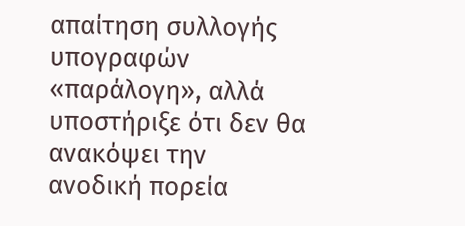απαίτηση συλλογής υπογραφών «παράλογη», αλλά υποστήριξε ότι δεν θα ανακόψει την ανοδική πορεία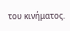του κινήματος.